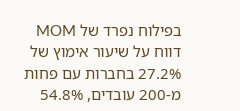בפילוח נפרד של MOM דווח על שיעור אימוץ של 27.2% בחברות עם פחות מ-200 עובדים, 54.8%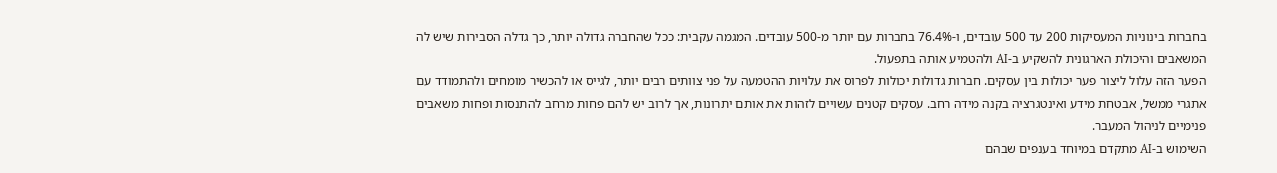בחברות בינוניות המעסיקות 200 עד 500 עובדים, ו-76.4% בחברות עם יותר מ-500 עובדים. המגמה עקבית: ככל שהחברה גדולה יותר, כך גדלה הסבירות שיש לה המשאבים והיכולת הארגונית להשקיע ב-AI ולהטמיע אותה בתפעול.
הפער הזה עלול ליצור פער יכולות בין עסקים. חברות גדולות יכולות לפרוס את עלויות ההטמעה על פני צוותים רבים יותר, לגייס או להכשיר מומחים ולהתמודד עם אתגרי ממשל, אבטחת מידע ואינטגרציה בקנה מידה רחב. עסקים קטנים עשויים לזהות את אותם יתרונות, אך לרוב יש להם פחות מרחב להתנסות ופחות משאבים פנימיים לניהול המעבר.
השימוש ב-AI מתקדם במיוחד בענפים שבהם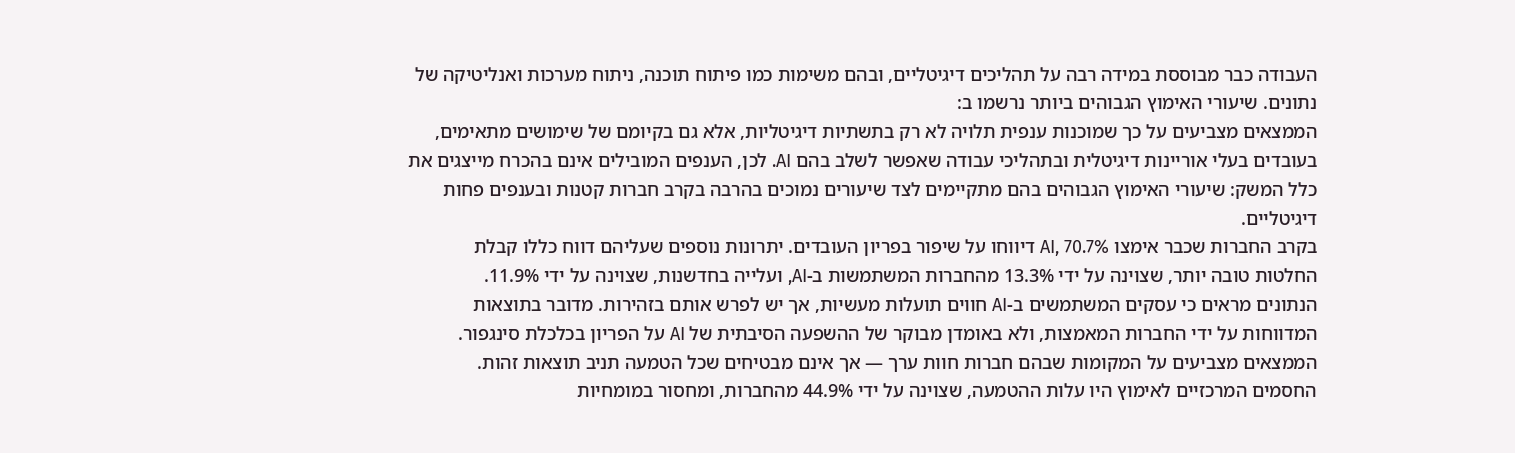העבודה כבר מבוססת במידה רבה על תהליכים דיגיטליים, ובהם משימות כמו פיתוח תוכנה, ניתוח מערכות ואנליטיקה של נתונים. שיעורי האימוץ הגבוהים ביותר נרשמו ב:
הממצאים מצביעים על כך שמוכנות ענפית תלויה לא רק בתשתיות דיגיטליות, אלא גם בקיומם של שימושים מתאימים, בעובדים בעלי אוריינות דיגיטלית ובתהליכי עבודה שאפשר לשלב בהם AI. לכן, הענפים המובילים אינם בהכרח מייצגים את כלל המשק: שיעורי האימוץ הגבוהים בהם מתקיימים לצד שיעורים נמוכים בהרבה בקרב חברות קטנות ובענפים פחות דיגיטליים.
בקרב החברות שכבר אימצו AI, 70.7% דיווחו על שיפור בפריון העובדים. יתרונות נוספים שעליהם דווח כללו קבלת החלטות טובה יותר, שצוינה על ידי 13.3% מהחברות המשתמשות ב-AI, ועלייה בחדשנות, שצוינה על ידי 11.9%.
הנתונים מראים כי עסקים המשתמשים ב-AI חווים תועלות מעשיות, אך יש לפרש אותם בזהירות. מדובר בתוצאות המדווחות על ידי החברות המאמצות, ולא באומדן מבוקר של ההשפעה הסיבתית של AI על הפריון בכלכלת סינגפור. הממצאים מצביעים על המקומות שבהם חברות חוות ערך — אך אינם מבטיחים שכל הטמעה תניב תוצאות זהות.
החסמים המרכזיים לאימוץ היו עלות ההטמעה, שצוינה על ידי 44.9% מהחברות, ומחסור במומחיות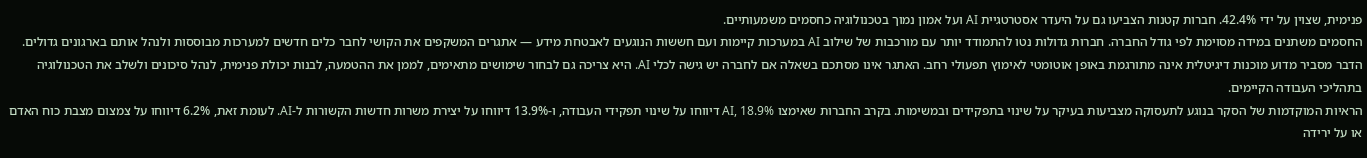פנימית, שצוין על ידי 42.4%. חברות קטנות הצביעו גם על היעדר אסטרטגיית AI ועל אמון נמוך בטכנולוגיה כחסמים משמעותיים.
החסמים משתנים במידה מסוימת לפי גודל החברה. חברות גדולות נטו להתמודד יותר עם מורכבות של שילוב AI במערכות קיימות ועם חששות הנוגעים לאבטחת מידע — אתגרים המשקפים את הקושי לחבר כלים חדשים למערכות מבוססות ולנהל אותם בארגונים גדולים.
הדבר מסביר מדוע מוכנות דיגיטלית אינה מתורגמת באופן אוטומטי לאימוץ תפעולי רחב. האתגר אינו מסתכם בשאלה אם לחברה יש גישה לכלי AI. היא צריכה גם לבחור שימושים מתאימים, לממן את ההטמעה, לבנות יכולת פנימית, לנהל סיכונים ולשלב את הטכנולוגיה בתהליכי העבודה הקיימים.
הראיות המוקדמות של הסקר בנוגע לתעסוקה מצביעות בעיקר על שינוי בתפקידים ובמשימות. בקרב החברות שאימצו AI, 18.9% דיווחו על שינוי תפקידי העבודה, ו-13.9% דיווחו על יצירת משרות חדשות הקשורות ל-AI. לעומת זאת, 6.2% דיווחו על צמצום מצבת כוח האדם או על ירידה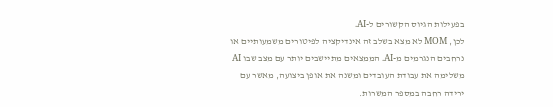בפעילות הגיוס הקשורים ל-AI.
לכן, MOM לא מצא בשלב זה אינדיקציה לפיטורים משמעותיים או נרחבים הנגרמים מ-AI. הממצאים מתיישבים יותר עם מצב שבו AI משלימה את עבודת העובדים ומשנה את אופן ביצועה, מאשר עם ירידה רחבה במספר המשרות.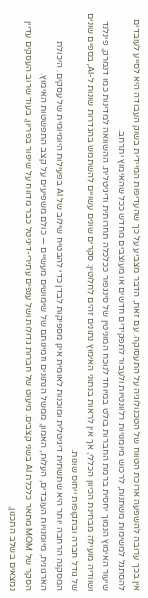אין בכך ערובה להשפעה ארוכת הטווח של הטכנולוגיה על התעסוקה. עם זאת, הדבר מצביע על כך שהעדיפות המיידית בשוק העבודה היא לסייע לעובדים להסתגל למשימות משתנות, לרכוש מיומנויות רלוונטיות ולעבור לתפקידים חדשים או מעוצבים מחדש ככל שהאימוץ יתרחב.
שיעור האימוץ הנמוך יחסית ברמת החברות בולט במיוחד לנוכח המוניטין של סינגפור ככלכלה תחרותית ודיגיטלית. ההשוואה למדינות כמו דנמרק, פינלנד ושוודיה מועילה מבחינת הכיוון הכללי, אך אין לראות בנתוני האימוץ נתונים זהים לחלוטין: סקרים שונים עשויים להשתמש בהגדרות שונות ל-AI, בספים שונים של גודל חברה ובתקופות ייחוס שונות.
המסקנה הרחבה יותר היא שתשתית דיגיטלית ומוכנות לאומית אינן מספיקות לבדן כדי להבטיח שילוב של AI בפעילות היומיומית של עסקים. היכולת הארגונית, מיומנויות העובדים, העלות, האמון, ממשל הנתונים וזמינותם של שימושים מעשיים — כולם משפיעים על קצב התפשטות האימוץ.
הסקר של MOM מתאר כלכלת AI בשני קצבים. מיעוט של חברות גדולות ושל ענפים עתירי-דיגיטל כבר מדווח על שיפור בפריון, בעוד שרוב העסקים עדיין נמצאים בשלב התכנון,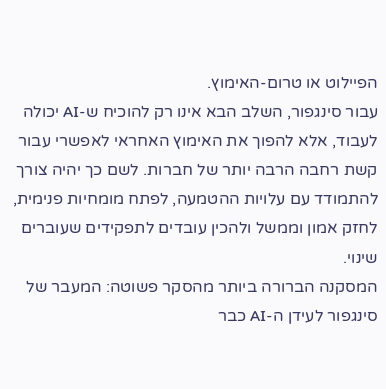הפיילוט או טרום-האימוץ.
עבור סינגפור, השלב הבא אינו רק להוכיח ש-AI יכולה לעבוד, אלא להפוך את האימוץ האחראי לאפשרי עבור קשת רחבה הרבה יותר של חברות. לשם כך יהיה צורך להתמודד עם עלויות ההטמעה, לפתח מומחיות פנימית, לחזק אמון וממשל ולהכין עובדים לתפקידים שעוברים שינוי.
המסקנה הברורה ביותר מהסקר פשוטה: המעבר של סינגפור לעידן ה-AI כבר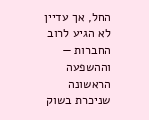החל, אך עדיין לא הגיע לרוב החברות — וההשפעה הראשונה שניכרת בשוק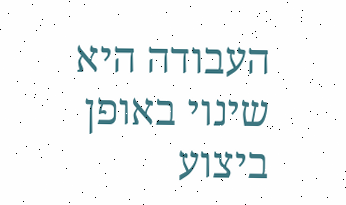העבודה היא שינוי באופן ביצוע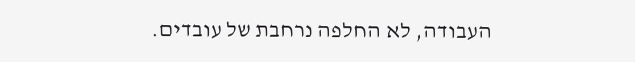העבודה, לא החלפה נרחבת של עובדים.